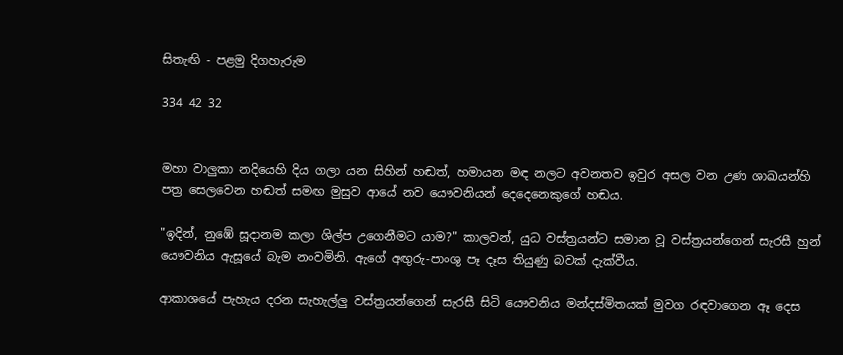සිතැඟි - පළමු දිගහැරුම

334 42 32


මහා වාලුකා නදියෙහි දිය ගලා යන සිහින් හඬත්, හමායන මඳ නලට අවනතව ඉවුර අසල වන උණ ශාඛයන්හි පත්‍ර සෙලවෙන හඬත් සමඟ මුසුව ආයේ නව යෞවනියන් දෙදෙනෙකුගේ හඬය.

"ඉදින්, නුඹේ සූදානම කලා ශිල්ප උගෙනීමට යාම?" කාලවන්, යුධ වස්ත්‍රයන්ට සමාන වූ වස්ත්‍රයන්ගෙන් සැරසී හුන් යෞවනිය ඇසූයේ බැම නංවමිනි. ඇගේ අඟුරු-පාංශු පෑ දෑස තියුණු බවක් දැක්වීය.

ආකාශයේ පැහැය දරන සැහැල්ලු වස්ත්‍රයන්ගෙන් සැරසී සිටි යෞවනිය මන්දස්මිතයක් මුවග රඳවාගෙන ඈ දෙස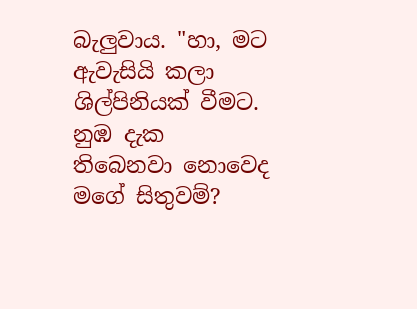බැලුවාය. "හා, මට ඇවැසියි කලා ශිල්පිනියක් වීමට. නුඹ දැක තිබෙනවා නොවෙද මගේ සිතුවම්?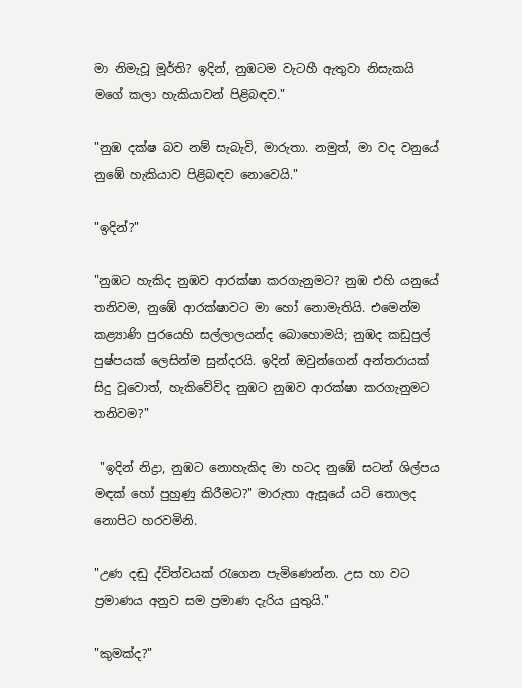මා නිමැවූ මූර්ති? ඉදින්, නුඹටම වැටහී ඇතුවා නිසැකයි මගේ කලා හැකියාවන් පිළිබඳව."

"නුඹ දක්ෂ බව නම් සැබැවි, මාරුතා. නමුත්, මා වද වනුයේ නුඹේ හැකියාව පිළිබඳව නොවෙයි."

"ඉදින්?"

"නුඹට හැකිද නුඹව ආරක්ෂා කරගැනුමට? නුඹ එහි යනුයේ තනිවම, නුඹේ ආරක්ෂාවට මා හෝ නොමැතියි. එමෙන්ම කළ්‍යාණි පුරයෙහි සල්ලාලයන්ද බොහොමයි; නුඹද කඩුපුල් පුෂ්පයක් ලෙසින්ම සුන්දරයි. ඉදින් ඔවුන්ගෙන් අන්තරායක් සිදු වූවොත්, හැකිවේවිද නුඹට නුඹව ආරක්ෂා කරගැනුමට තනිවම?"

 "ඉදින් නිද්‍රා, නුඹට නොහැකිද මා හටද නුඹේ සටන් ශිල්පය මඳක් හෝ පුහුණු කිරීමට?" මාරුතා ඇසූයේ යටි තොලද නොපිට හරවමිනි.

"උණ දඬු ද්විත්වයක් රැගෙන පැමිණෙන්න. උස හා වට ප්‍රමාණය අනුව සම ප්‍රමාණ දැරිය යුතුයි."

"කුමක්ද?"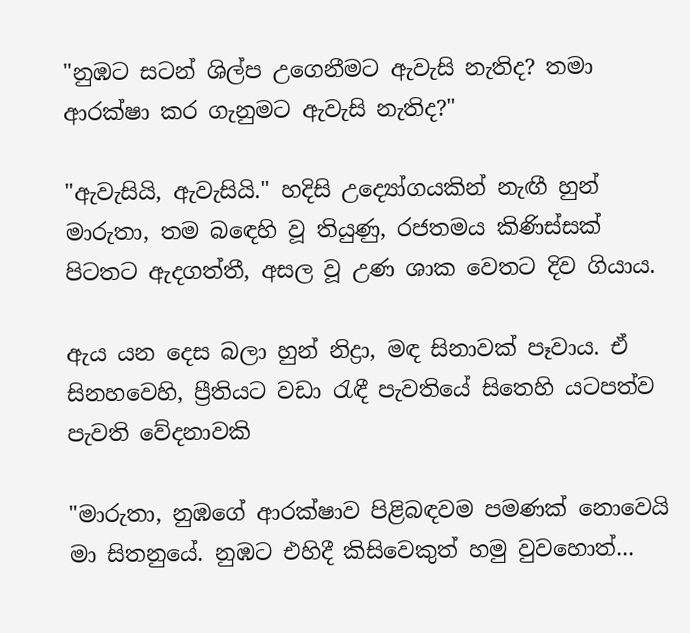"නුඹට සටන් ශිල්ප උගෙනීමට ඇවැසි නැතිද? තමා ආරක්ෂා කර ගැනුමට ඇවැසි නැතිද?"

"ඇවැසියි, ඇවැසියි." හදිසි උද්‍යෝගයකින් නැඟී හුන් මාරුතා, තම බඳෙහි වූ තියුණු, රජතමය කිණිස්සක් පිටතට ඇදගත්තී, අසල වූ උණ ශාක වෙතට දිව ගියාය.

ඇය යන දෙස බලා හුන් නිද්‍රා, මඳ සිනාවක් පෑවාය. ඒ සිනහවෙහි, ප්‍රීතියට වඩා රැඳී පැවතියේ සිතෙහි යටපත්ව පැවති වේදනාවකි

"මාරුතා, නුඹගේ ආරක්ෂාව පිළිබඳවම පමණක් නොවෙයි මා සිතනුයේ. නුඹට එහිදී කිසිවෙකුත් හමු වුවහොත්...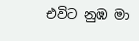එවිට නුඹ මා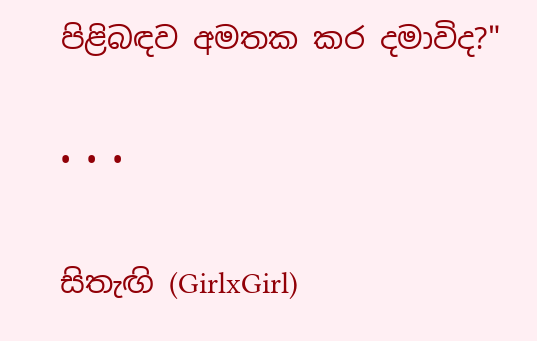පිළිබඳව අමතක කර දමාවිද?"

• • •

සිතැඟි (GirlxGirl)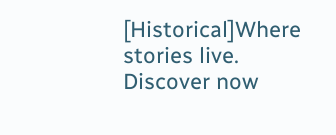[Historical]Where stories live. Discover now